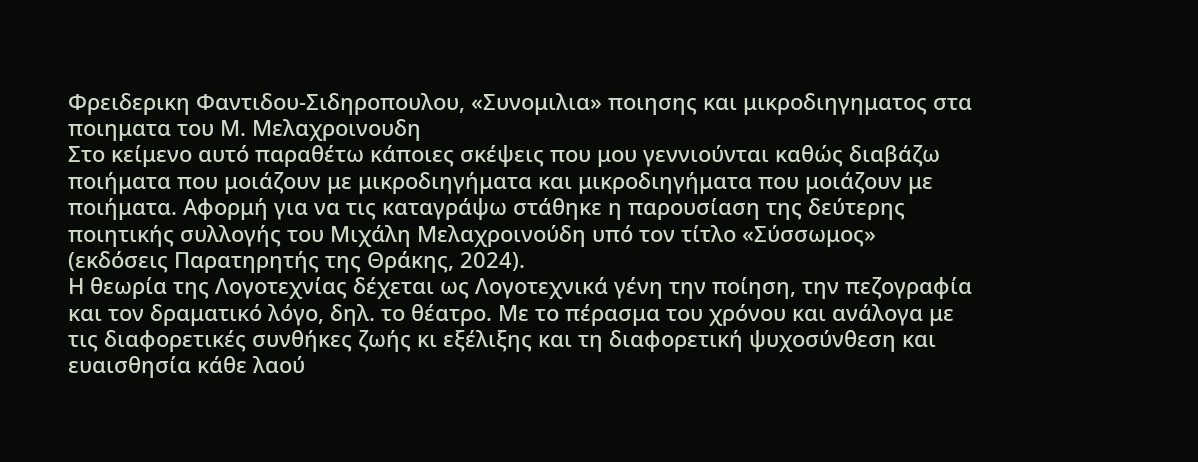Φρειδερικη Φαντιδου-Σιδηροπουλου, «Συνομιλια» ποιησης και μικροδιηγηματος στα ποιηματα του Μ. Μελαχροινουδη
Στο κείμενο αυτό παραθέτω κάποιες σκέψεις που μου γεννιούνται καθώς διαβάζω ποιήματα που μοιάζουν με μικροδιηγήματα και μικροδιηγήματα που μοιάζουν με ποιήματα. Αφορμή για να τις καταγράψω στάθηκε η παρουσίαση της δεύτερης ποιητικής συλλογής του Μιχάλη Μελαχροινούδη υπό τον τίτλο «Σύσσωμος» (εκδόσεις Παρατηρητής της Θράκης, 2024).
Η θεωρία της Λογοτεχνίας δέχεται ως Λογοτεχνικά γένη την ποίηση, την πεζογραφία και τον δραματικό λόγο, δηλ. το θέατρο. Με το πέρασμα του χρόνου και ανάλογα με τις διαφορετικές συνθήκες ζωής κι εξέλιξης και τη διαφορετική ψυχοσύνθεση και ευαισθησία κάθε λαού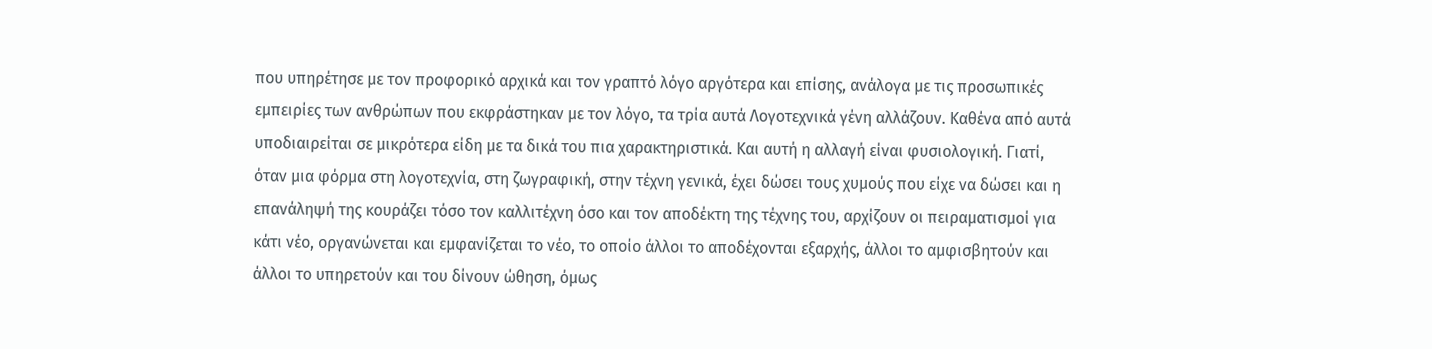που υπηρέτησε με τον προφορικό αρχικά και τον γραπτό λόγο αργότερα και επίσης, ανάλογα με τις προσωπικές εμπειρίες των ανθρώπων που εκφράστηκαν με τον λόγο, τα τρία αυτά Λογοτεχνικά γένη αλλάζουν. Καθένα από αυτά υποδιαιρείται σε μικρότερα είδη με τα δικά του πια χαρακτηριστικά. Και αυτή η αλλαγή είναι φυσιολογική. Γιατί, όταν μια φόρμα στη λογοτεχνία, στη ζωγραφική, στην τέχνη γενικά, έχει δώσει τους χυμούς που είχε να δώσει και η επανάληψή της κουράζει τόσο τον καλλιτέχνη όσο και τον αποδέκτη της τέχνης του, αρχίζουν οι πειραματισμοί για κάτι νέο, οργανώνεται και εμφανίζεται το νέο, το οποίο άλλοι το αποδέχονται εξαρχής, άλλοι το αμφισβητούν και άλλοι το υπηρετούν και του δίνουν ώθηση, όμως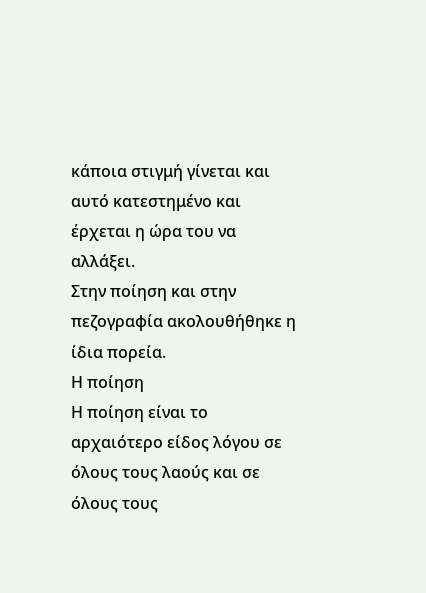κάποια στιγμή γίνεται και αυτό κατεστημένο και έρχεται η ώρα του να αλλάξει.
Στην ποίηση και στην πεζογραφία ακολουθήθηκε η ίδια πορεία.
Η ποίηση
Η ποίηση είναι το αρχαιότερο είδος λόγου σε όλους τους λαούς και σε όλους τους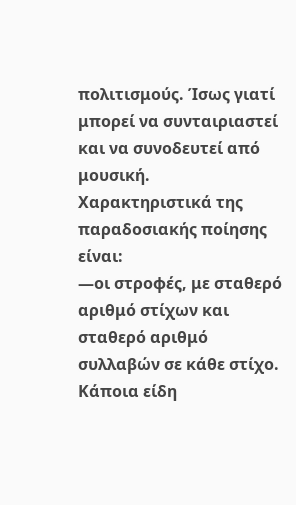πολιτισμούς. Ίσως γιατί μπορεί να συνταιριαστεί και να συνοδευτεί από μουσική.
Χαρακτηριστικά της παραδοσιακής ποίησης είναι:
—οι στροφές, με σταθερό αριθμό στίχων και σταθερό αριθμό συλλαβών σε κάθε στίχο. Κάποια είδη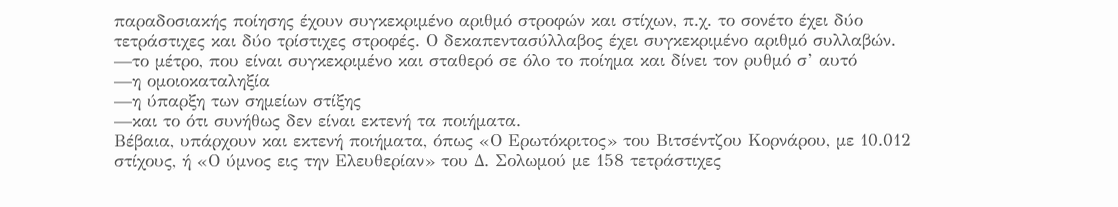παραδοσιακής ποίησης έχουν συγκεκριμένο αριθμό στροφών και στίχων, π.χ. το σονέτο έχει δύο τετράστιχες και δύο τρίστιχες στροφές. Ο δεκαπεντασύλλαβος έχει συγκεκριμένο αριθμό συλλαβών.
—το μέτρο, που είναι συγκεκριμένο και σταθερό σε όλο το ποίημα και δίνει τον ρυθμό σ’ αυτό
—η ομοιοκαταληξία
—η ύπαρξη των σημείων στίξης
—και το ότι συνήθως δεν είναι εκτενή τα ποιήματα.
Βέβαια, υπάρχουν και εκτενή ποιήματα, όπως «Ο Ερωτόκριτος» του Βιτσέντζου Κορνάρου, με 10.012 στίχους, ή «Ο ύμνος εις την Ελευθερίαν» του Δ. Σολωμού με 158 τετράστιχες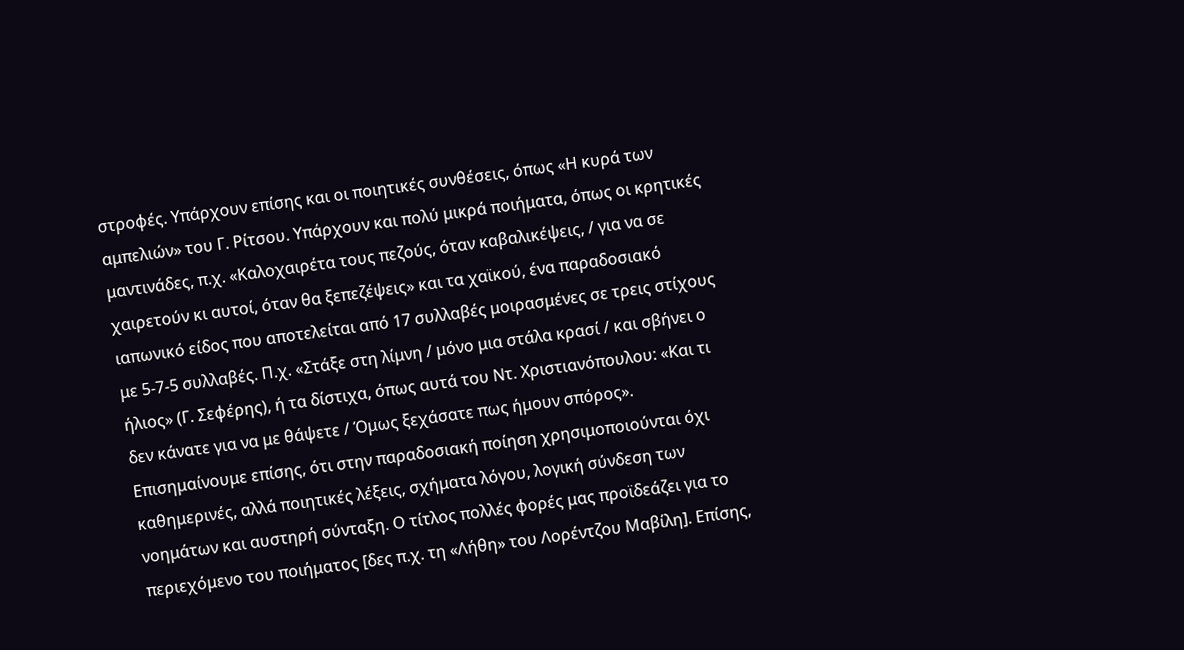στροφές. Υπάρχουν επίσης και οι ποιητικές συνθέσεις, όπως «Η κυρά των αμπελιών» του Γ. Ρίτσου. Υπάρχουν και πολύ μικρά ποιήματα, όπως οι κρητικές μαντινάδες, π.χ. «Καλοχαιρέτα τους πεζούς, όταν καβαλικέψεις, / για να σε χαιρετούν κι αυτοί, όταν θα ξεπεζέψεις» και τα χαϊκού, ένα παραδοσιακό ιαπωνικό είδος που αποτελείται από 17 συλλαβές μοιρασμένες σε τρεις στίχους με 5-7-5 συλλαβές. Π.χ. «Στάξε στη λίμνη / μόνο μια στάλα κρασί / και σβήνει ο ήλιος» (Γ. Σεφέρης), ή τα δίστιχα, όπως αυτά του Ντ. Χριστιανόπουλου: «Και τι δεν κάνατε για να με θάψετε / Όμως ξεχάσατε πως ήμουν σπόρος».
Επισημαίνουμε επίσης, ότι στην παραδοσιακή ποίηση χρησιμοποιούνται όχι καθημερινές, αλλά ποιητικές λέξεις, σχήματα λόγου, λογική σύνδεση των νοημάτων και αυστηρή σύνταξη. Ο τίτλος πολλές φορές μας προϊδεάζει για το περιεχόμενο του ποιήματος [δες π.χ. τη «Λήθη» του Λορέντζου Μαβίλη]. Επίσης,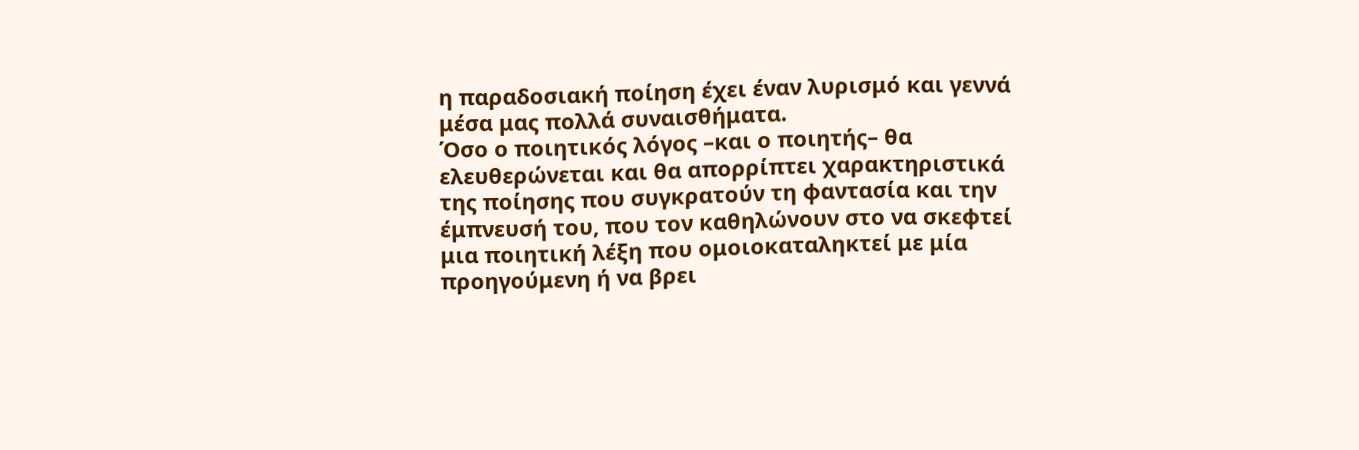η παραδοσιακή ποίηση έχει έναν λυρισμό και γεννά μέσα μας πολλά συναισθήματα.
Όσο ο ποιητικός λόγος –και ο ποιητής– θα ελευθερώνεται και θα απορρίπτει χαρακτηριστικά της ποίησης που συγκρατούν τη φαντασία και την έμπνευσή του, που τον καθηλώνουν στο να σκεφτεί μια ποιητική λέξη που ομοιοκαταληκτεί με μία προηγούμενη ή να βρει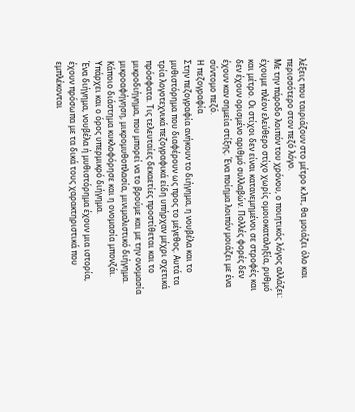λέξεις που ταιριάζουν στο μέτρο κ.λπ., θα μοιάζει όλο και περισσότερο στον πεζό λόγο.
Με την πάροδο λοιπόν του χρόνου, ο ποιητικός λόγος αλλάζει: έχουμε πλέον ελεύθερο στίχο χωρίς ομοιοκαταληξία, ρυθμό και μέτρο. Οι στίχοι δεν είναι κατανεμημένοι σε στροφές και δεν έχουν ορισμένο αριθμό συλλαβών. Πολλές φορές δεν έχουν καν σημεία στίξης. Ένα ποίημα λοιπόν μοιάζει με ένα σύντομο πεζό.
Η πεζογραφία
Στην πεζογραφία ανήκουν το διήγημα, η νουβέλα και το μυθιστόρημα που διαφέρουν ως προς το μέγεθος. Αυτά τα τρία λογοτεχνικά πεζογραφικά είδη υπήρχαν μέχρι σχετικά πρόσφατα. Τις τελευταίες δεκαετίες προστίθεται και το μικροδιήγημα, που μπορεί να το βρούμε και με την ονομασία μικροαφήγηση, μικρομυθοπλασία, μινιμαλιστικό διήγημα. Κάποιο διάστημα κυκλοφόρησε και η ονομασία μπονζάι. Υπάρχει και ο όρος υπερμικρό διήγημα.
Ένα διήγημα, νουβέλα ή μυθιστόρημα έχουν μια ιστορία, έχουν πρόσωπα με τα δικά τους χαρακτηριστικά που εμπλέκονται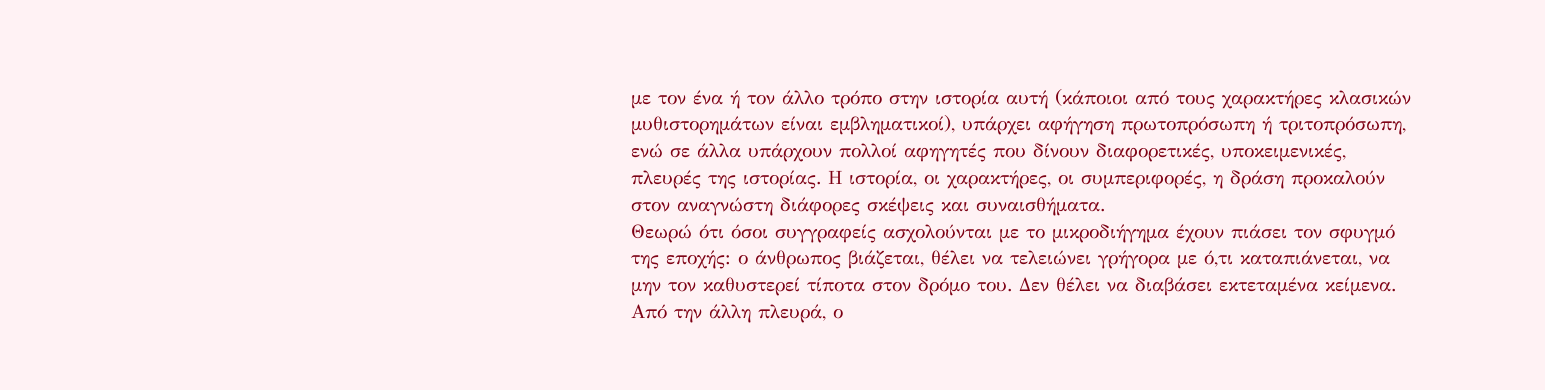με τον ένα ή τον άλλο τρόπο στην ιστορία αυτή (κάποιοι από τους χαρακτήρες κλασικών μυθιστορημάτων είναι εμβληματικοί), υπάρχει αφήγηση πρωτοπρόσωπη ή τριτοπρόσωπη, ενώ σε άλλα υπάρχουν πολλοί αφηγητές που δίνουν διαφορετικές, υποκειμενικές, πλευρές της ιστορίας. Η ιστορία, οι χαρακτήρες, οι συμπεριφορές, η δράση προκαλούν στον αναγνώστη διάφορες σκέψεις και συναισθήματα.
Θεωρώ ότι όσοι συγγραφείς ασχολούνται με το μικροδιήγημα έχουν πιάσει τον σφυγμό της εποχής: ο άνθρωπος βιάζεται, θέλει να τελειώνει γρήγορα με ό,τι καταπιάνεται, να μην τον καθυστερεί τίποτα στον δρόμο του. Δεν θέλει να διαβάσει εκτεταμένα κείμενα. Από την άλλη πλευρά, ο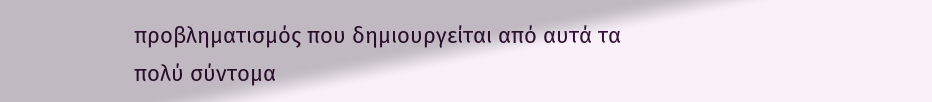προβληματισμός που δημιουργείται από αυτά τα πολύ σύντομα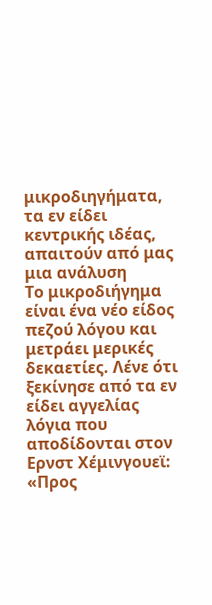μικροδιηγήματα, τα εν είδει κεντρικής ιδέας, απαιτούν από μας μια ανάλυση
Το μικροδιήγημα είναι ένα νέο είδος πεζού λόγου και μετράει μερικές δεκαετίες. Λένε ότι ξεκίνησε από τα εν είδει αγγελίας λόγια που αποδίδονται στον Ερνστ Χέμινγουεϊ: «Προς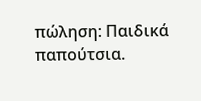πώληση: Παιδικά παπούτσια.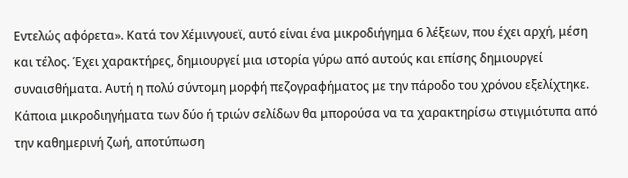Εντελώς αφόρετα». Κατά τον Χέμινγουεϊ, αυτό είναι ένα μικροδιήγημα 6 λέξεων, που έχει αρχή, μέση και τέλος. Έχει χαρακτήρες, δημιουργεί μια ιστορία γύρω από αυτούς και επίσης δημιουργεί συναισθήματα. Αυτή η πολύ σύντομη μορφή πεζογραφήματος με την πάροδο του χρόνου εξελίχτηκε.
Κάποια μικροδιηγήματα των δύο ή τριών σελίδων θα μπορούσα να τα χαρακτηρίσω στιγμιότυπα από την καθημερινή ζωή, αποτύπωση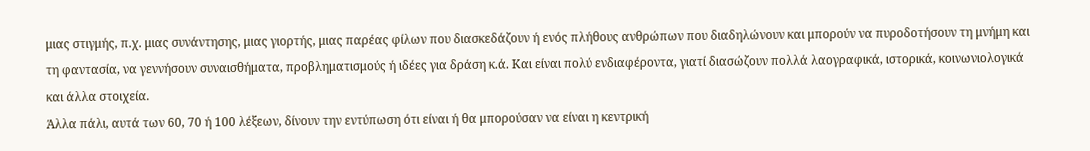μιας στιγμής, π.χ. μιας συνάντησης, μιας γιορτής, μιας παρέας φίλων που διασκεδάζουν ή ενός πλήθους ανθρώπων που διαδηλώνουν και μπορούν να πυροδοτήσουν τη μνήμη και τη φαντασία, να γεννήσουν συναισθήματα, προβληματισμούς ή ιδέες για δράση κ.ά. Και είναι πολύ ενδιαφέροντα, γιατί διασώζουν πολλά λαογραφικά, ιστορικά, κοινωνιολογικά και άλλα στοιχεία.
Άλλα πάλι, αυτά των 60, 70 ή 100 λέξεων, δίνουν την εντύπωση ότι είναι ή θα μπορούσαν να είναι η κεντρική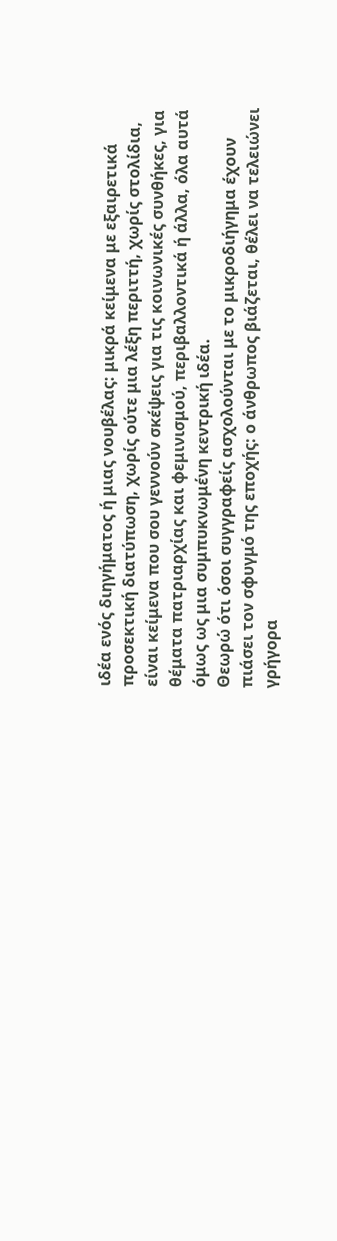ιδέα ενός διηγήματος ή μιας νουβέλας: μικρά κείμενα με εξαιρετικά προσεκτική διατύπωση, χωρίς ούτε μια λέξη περιττή, χωρίς στολίδια, είναι κείμενα που σου γεννούν σκέψεις για τις κοινωνικές συνθήκες, για θέματα πατριαρχίας και φεμινισμού, περιβαλλοντικά ή άλλα, όλα αυτά όμως ως μια συμπυκνωμένη κεντρική ιδέα.
Θεωρώ ότι όσοι συγγραφείς ασχολούνται με το μικροδιήγημα έχουν πιάσει τον σφυγμό της εποχής: ο άνθρωπος βιάζεται, θέλει να τελειώνει γρήγορα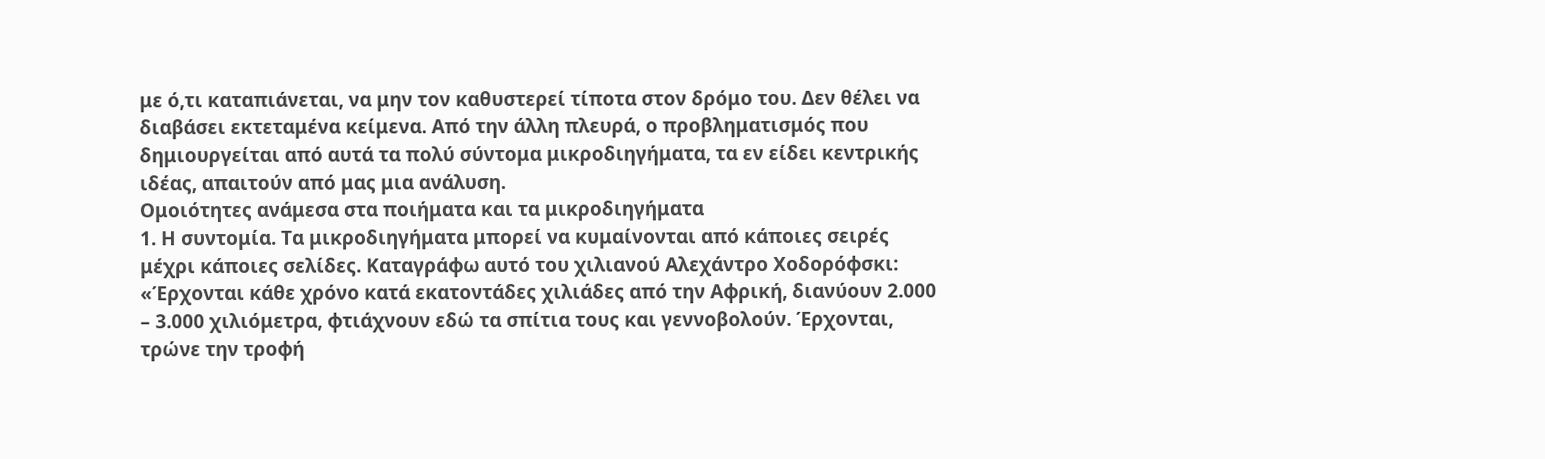με ό,τι καταπιάνεται, να μην τον καθυστερεί τίποτα στον δρόμο του. Δεν θέλει να διαβάσει εκτεταμένα κείμενα. Από την άλλη πλευρά, ο προβληματισμός που δημιουργείται από αυτά τα πολύ σύντομα μικροδιηγήματα, τα εν είδει κεντρικής ιδέας, απαιτούν από μας μια ανάλυση.
Ομοιότητες ανάμεσα στα ποιήματα και τα μικροδιηγήματα
1. Η συντομία. Τα μικροδιηγήματα μπορεί να κυμαίνονται από κάποιες σειρές μέχρι κάποιες σελίδες. Καταγράφω αυτό του χιλιανού Αλεχάντρο Χοδορόφσκι:
«Έρχονται κάθε χρόνο κατά εκατοντάδες χιλιάδες από την Αφρική, διανύουν 2.000 – 3.000 χιλιόμετρα, φτιάχνουν εδώ τα σπίτια τους και γεννοβολούν. Έρχονται, τρώνε την τροφή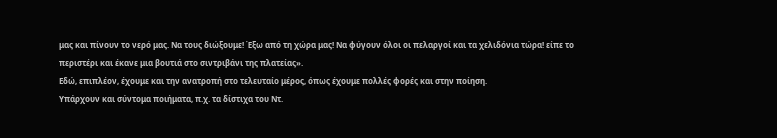μας και πίνουν το νερό μας. Να τους διώξουμε! Έξω από τη χώρα μας! Να φύγουν όλοι οι πελαργοί και τα χελιδόνια τώρα! είπε το περιστέρι και έκανε μια βουτιά στο σιντριβάνι της πλατείας».
Εδώ, επιπλέον, έχουμε και την ανατροπή στο τελευταίο μέρος, όπως έχουμε πολλές φορές και στην ποίηση.
Υπάρχουν και σύντομα ποιήματα, π.χ. τα δίστιχα του Ντ.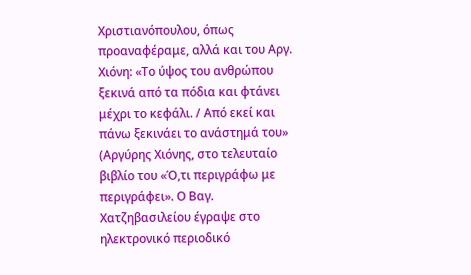Χριστιανόπουλου, όπως προαναφέραμε, αλλά και του Αργ. Χιόνη: «Το ύψος του ανθρώπου ξεκινά από τα πόδια και φτάνει μέχρι το κεφάλι. / Από εκεί και πάνω ξεκινάει το ανάστημά του» (Αργύρης Χιόνης, στο τελευταίο βιβλίο του «Ό,τι περιγράφω με περιγράφει». Ο Βαγ. Χατζηβασιλείου έγραψε στο ηλεκτρονικό περιοδικό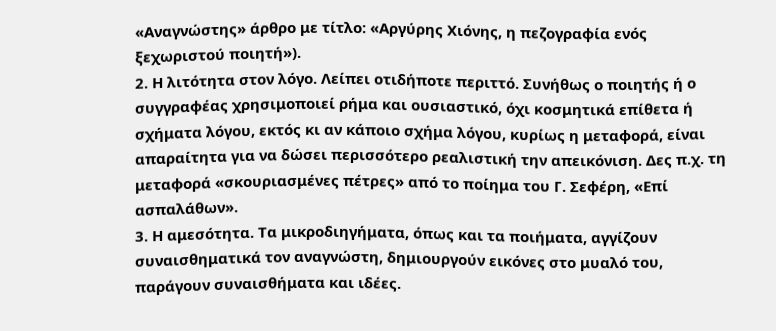«Αναγνώστης» άρθρο με τίτλο: «Αργύρης Χιόνης, η πεζογραφία ενός ξεχωριστού ποιητή»).
2. Η λιτότητα στον λόγο. Λείπει οτιδήποτε περιττό. Συνήθως ο ποιητής ή ο συγγραφέας χρησιμοποιεί ρήμα και ουσιαστικό, όχι κοσμητικά επίθετα ή σχήματα λόγου, εκτός κι αν κάποιο σχήμα λόγου, κυρίως η μεταφορά, είναι απαραίτητα για να δώσει περισσότερο ρεαλιστική την απεικόνιση. Δες π.χ. τη μεταφορά «σκουριασμένες πέτρες» από το ποίημα του Γ. Σεφέρη, «Επί ασπαλάθων».
3. Η αμεσότητα. Τα μικροδιηγήματα, όπως και τα ποιήματα, αγγίζουν συναισθηματικά τον αναγνώστη, δημιουργούν εικόνες στο μυαλό του, παράγουν συναισθήματα και ιδέες.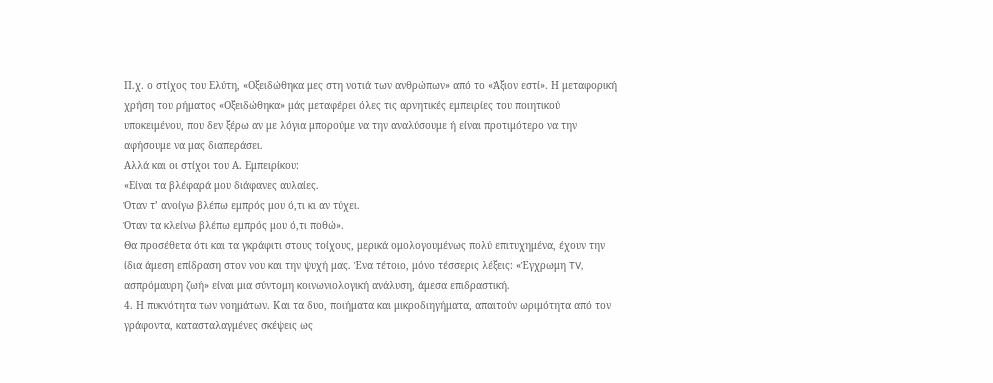Π.χ. ο στίχος του Ελύτη, «Οξειδώθηκα μες στη νοτιά των ανθρώπων» από το «Άξιον εστί». Η μεταφορική χρήση του ρήματος «Οξειδώθηκα» μάς μεταφέρει όλες τις αρνητικές εμπειρίες του ποιητικού υποκειμένου, που δεν ξέρω αν με λόγια μπορούμε να την αναλύσουμε ή είναι προτιμότερο να την αφήσουμε να μας διαπεράσει.
Αλλά και οι στίχοι του Α. Εμπειρίκου:
«Είναι τα βλέφαρά μου διάφανες αυλαίες.
Όταν τ’ ανοίγω βλέπω εμπρός μου ό,τι κι αν τύχει.
Όταν τα κλείνω βλέπω εμπρός μου ό,τι ποθώ».
Θα προσέθετα ότι και τα γκράφιτι στους τοίχους, μερικά ομολογουμένως πολύ επιτυχημένα, έχουν την ίδια άμεση επίδραση στον νου και την ψυχή μας. Ένα τέτοιο, μόνο τέσσερις λέξεις: «Έγχρωμη TV, ασπρόμαυρη ζωή» είναι μια σύντομη κοινωνιολογική ανάλυση, άμεσα επιδραστική.
4. Η πυκνότητα των νοημάτων. Και τα δυο, ποιήματα και μικροδιηγήματα, απαιτούν ωριμότητα από τον γράφοντα, κατασταλαγμένες σκέψεις ως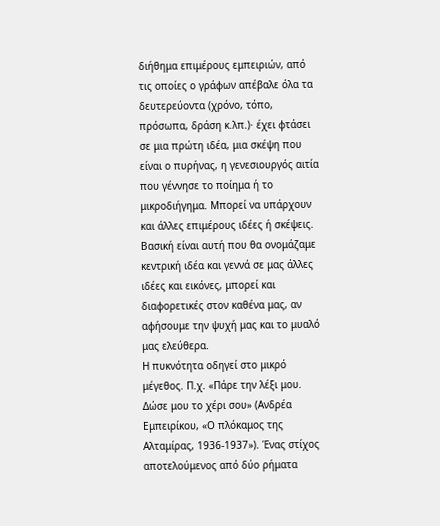διήθημα επιμέρους εμπειριών, από τις οποίες ο γράφων απέβαλε όλα τα δευτερεύοντα (χρόνο, τόπο, πρόσωπα, δράση κ.λπ.)· έχει φτάσει σε μια πρώτη ιδέα, μια σκέψη που είναι ο πυρήνας, η γενεσιουργός αιτία που γέννησε το ποίημα ή το μικροδιήγημα. Μπορεί να υπάρχουν και άλλες επιμέρους ιδέες ή σκέψεις. Βασική είναι αυτή που θα ονομάζαμε κεντρική ιδέα και γεννά σε μας άλλες ιδέες και εικόνες, μπορεί και διαφορετικές στον καθένα μας, αν αφήσουμε την ψυχή μας και το μυαλό μας ελεύθερα.
Η πυκνότητα οδηγεί στο μικρό μέγεθος. Π.χ. «Πάρε την λέξι μου. Δώσε μου το χέρι σου» (Ανδρέα Εμπειρίκου, «Ο πλόκαμος της Αλταμίρας, 1936-1937»). Ένας στίχος αποτελούμενος από δύο ρήματα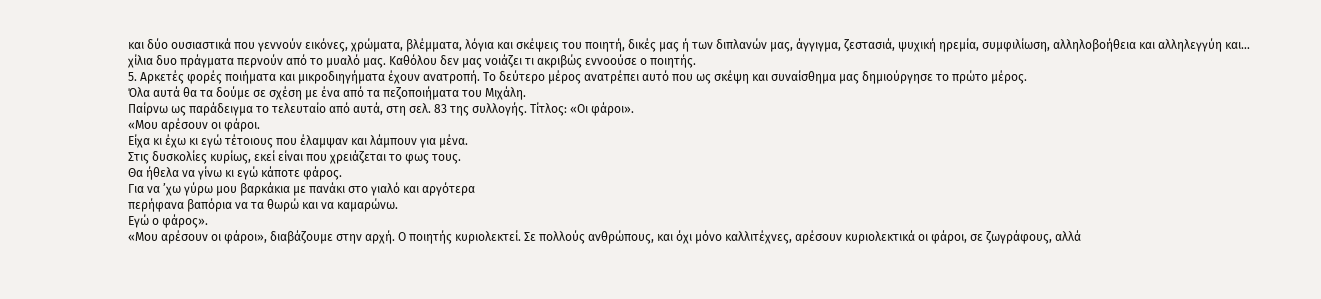και δύο ουσιαστικά που γεννούν εικόνες, χρώματα, βλέμματα, λόγια και σκέψεις του ποιητή, δικές μας ή των διπλανών μας, άγγιγμα, ζεστασιά, ψυχική ηρεμία, συμφιλίωση, αλληλοβοήθεια και αλληλεγγύη και… χίλια δυο πράγματα περνούν από το μυαλό μας. Καθόλου δεν μας νοιάζει τι ακριβώς εννοούσε ο ποιητής.
5. Αρκετές φορές ποιήματα και μικροδιηγήματα έχουν ανατροπή. Το δεύτερο μέρος ανατρέπει αυτό που ως σκέψη και συναίσθημα μας δημιούργησε το πρώτο μέρος.
Όλα αυτά θα τα δούμε σε σχέση με ένα από τα πεζοποιήματα του Μιχάλη.
Παίρνω ως παράδειγμα το τελευταίο από αυτά, στη σελ. 83 της συλλογής. Τίτλος: «Οι φάροι».
«Μου αρέσουν οι φάροι.
Είχα κι έχω κι εγώ τέτοιους που έλαμψαν και λάμπουν για μένα.
Στις δυσκολίες κυρίως, εκεί είναι που χρειάζεται το φως τους.
Θα ήθελα να γίνω κι εγώ κάποτε φάρος.
Για να ’χω γύρω μου βαρκάκια με πανάκι στο γιαλό και αργότερα
περήφανα βαπόρια να τα θωρώ και να καμαρώνω.
Εγώ ο φάρος».
«Μου αρέσουν οι φάροι», διαβάζουμε στην αρχή. Ο ποιητής κυριολεκτεί. Σε πολλούς ανθρώπους, και όχι μόνο καλλιτέχνες, αρέσουν κυριολεκτικά οι φάροι, σε ζωγράφους, αλλά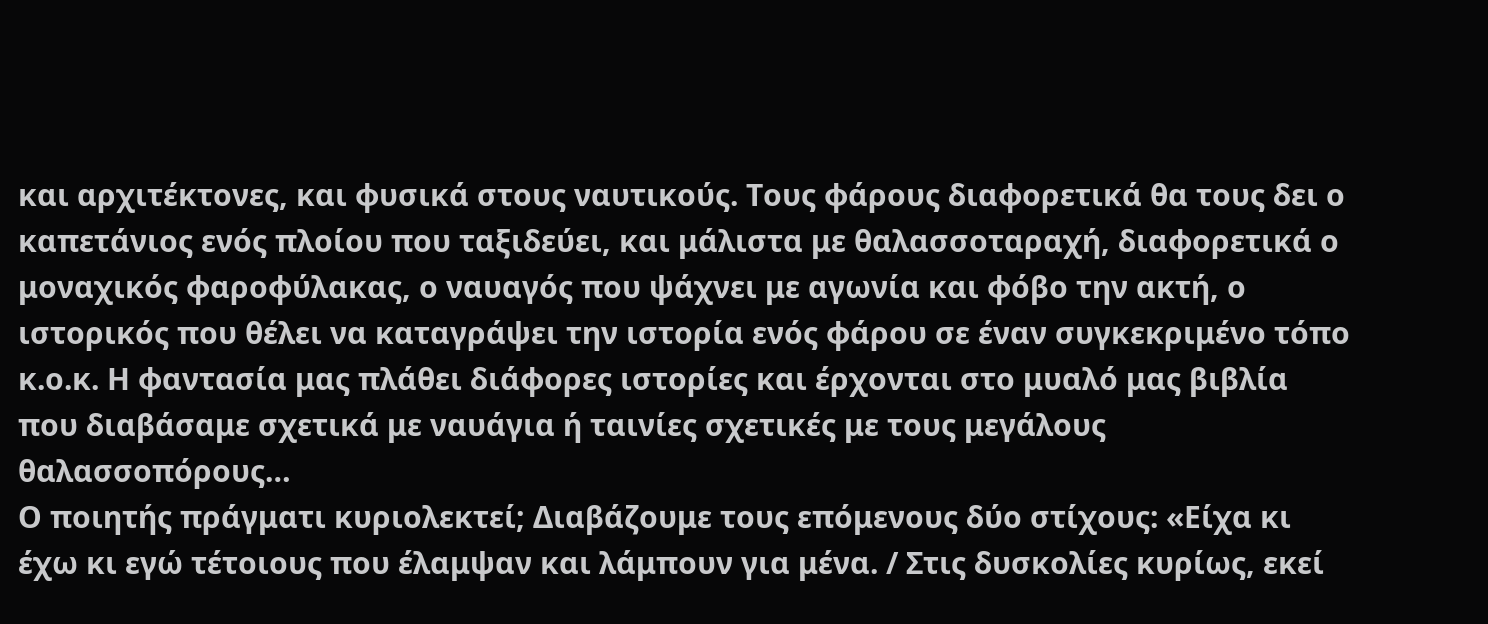και αρχιτέκτονες, και φυσικά στους ναυτικούς. Τους φάρους διαφορετικά θα τους δει ο καπετάνιος ενός πλοίου που ταξιδεύει, και μάλιστα με θαλασσοταραχή, διαφορετικά ο μοναχικός φαροφύλακας, ο ναυαγός που ψάχνει με αγωνία και φόβο την ακτή, ο ιστορικός που θέλει να καταγράψει την ιστορία ενός φάρου σε έναν συγκεκριμένο τόπο κ.ο.κ. Η φαντασία μας πλάθει διάφορες ιστορίες και έρχονται στο μυαλό μας βιβλία που διαβάσαμε σχετικά με ναυάγια ή ταινίες σχετικές με τους μεγάλους θαλασσοπόρους…
Ο ποιητής πράγματι κυριολεκτεί; Διαβάζουμε τους επόμενους δύο στίχους: «Είχα κι έχω κι εγώ τέτοιους που έλαμψαν και λάμπουν για μένα. / Στις δυσκολίες κυρίως, εκεί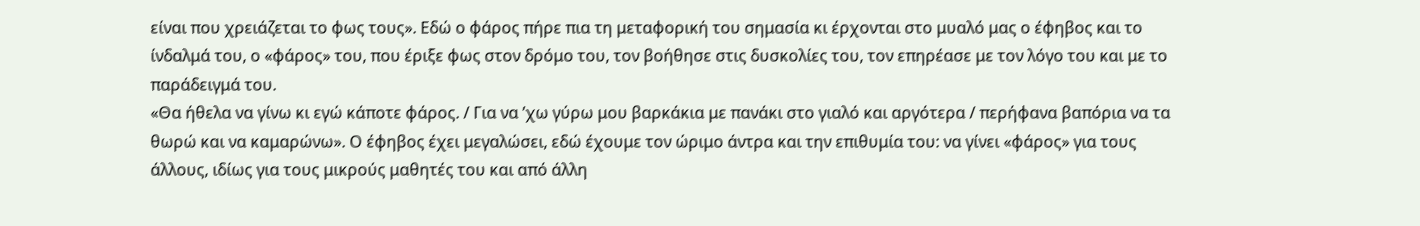είναι που χρειάζεται το φως τους». Εδώ ο φάρος πήρε πια τη μεταφορική του σημασία κι έρχονται στο μυαλό μας ο έφηβος και το ίνδαλμά του, ο «φάρος» του, που έριξε φως στον δρόμο του, τον βοήθησε στις δυσκολίες του, τον επηρέασε με τον λόγο του και με το παράδειγμά του.
«Θα ήθελα να γίνω κι εγώ κάποτε φάρος. / Για να ’χω γύρω μου βαρκάκια με πανάκι στο γιαλό και αργότερα / περήφανα βαπόρια να τα θωρώ και να καμαρώνω». Ο έφηβος έχει μεγαλώσει, εδώ έχουμε τον ώριμο άντρα και την επιθυμία του: να γίνει «φάρος» για τους άλλους, ιδίως για τους μικρούς μαθητές του και από άλλη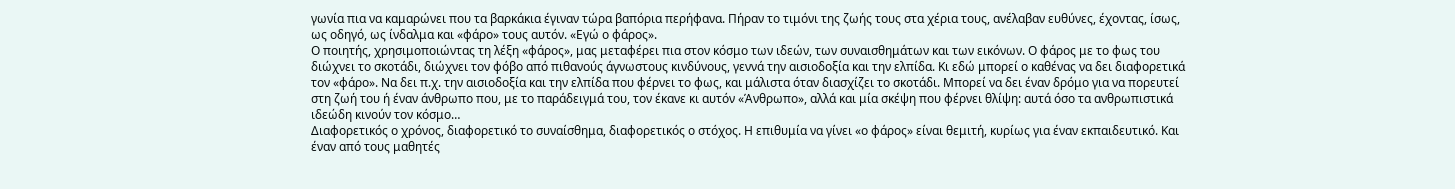γωνία πια να καμαρώνει που τα βαρκάκια έγιναν τώρα βαπόρια περήφανα. Πήραν το τιμόνι της ζωής τους στα χέρια τους, ανέλαβαν ευθύνες, έχοντας, ίσως, ως οδηγό, ως ίνδαλμα και «φάρο» τους αυτόν. «Εγώ ο φάρος».
Ο ποιητής, χρησιμοποιώντας τη λέξη «φάρος», μας μεταφέρει πια στον κόσμο των ιδεών, των συναισθημάτων και των εικόνων. Ο φάρος με το φως του διώχνει το σκοτάδι, διώχνει τον φόβο από πιθανούς άγνωστους κινδύνους, γεννά την αισιοδοξία και την ελπίδα. Κι εδώ μπορεί ο καθένας να δει διαφορετικά τον «φάρο». Να δει π.χ. την αισιοδοξία και την ελπίδα που φέρνει το φως, και μάλιστα όταν διασχίζει το σκοτάδι. Μπορεί να δει έναν δρόμο για να πορευτεί στη ζωή του ή έναν άνθρωπο που, με το παράδειγμά του, τον έκανε κι αυτόν «Άνθρωπο», αλλά και μία σκέψη που φέρνει θλίψη: αυτά όσο τα ανθρωπιστικά ιδεώδη κινούν τον κόσμο…
Διαφορετικός ο χρόνος, διαφορετικό το συναίσθημα, διαφορετικός ο στόχος. Η επιθυμία να γίνει «ο φάρος» είναι θεμιτή, κυρίως για έναν εκπαιδευτικό. Και έναν από τους μαθητές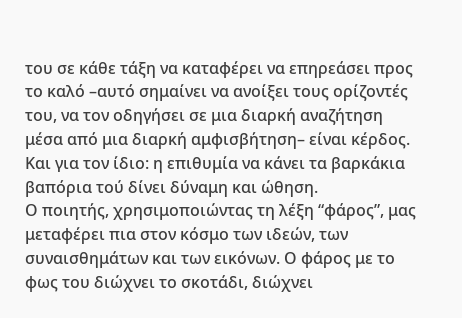του σε κάθε τάξη να καταφέρει να επηρεάσει προς το καλό –αυτό σημαίνει να ανοίξει τους ορίζοντές του, να τον οδηγήσει σε μια διαρκή αναζήτηση μέσα από μια διαρκή αμφισβήτηση– είναι κέρδος. Και για τον ίδιο: η επιθυμία να κάνει τα βαρκάκια βαπόρια τού δίνει δύναμη και ώθηση.
Ο ποιητής, χρησιμοποιώντας τη λέξη “φάρος”, μας μεταφέρει πια στον κόσμο των ιδεών, των συναισθημάτων και των εικόνων. Ο φάρος με το φως του διώχνει το σκοτάδι, διώχνει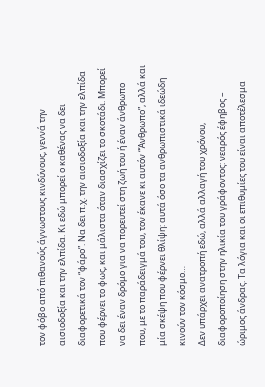τον φόβο από πιθανούς άγνωστους κινδύνους, γεννά την αισιοδοξία και την ελπίδα. Κι εδώ μπορεί ο καθένας να δει διαφορετικά τον “φάρο”. Να δει π.χ. την αισιοδοξία και την ελπίδα που φέρνει το φως, και μάλιστα όταν διασχίζει το σκοτάδι. Μπορεί να δει έναν δρόμο για να πορευτεί στη ζωή του ή έναν άνθρωπο που, με το παράδειγμά του, τον έκανε κι αυτόν “Άνθρωπο”, αλλά και μία σκέψη που φέρνει θλίψη: αυτά όσο τα ανθρωπιστικά ιδεώδη κινούν τον κόσμο…
Δεν υπάρχει ανατροπή εδώ, αλλά αλλαγή του χρόνου, διαφοροποίηση στην ηλικία του γράφοντος: νεαρός έφηβος – ώριμος άνδρας. Τα λόγια και οι επιθυμίες του είναι αποτέλεσμα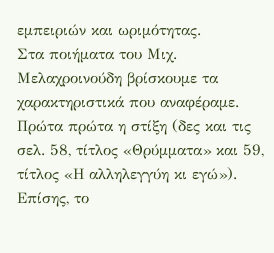εμπειριών και ωριμότητας.
Στα ποιήματα του Μιχ. Μελαχροινούδη βρίσκουμε τα χαρακτηριστικά που αναφέραμε. Πρώτα πρώτα η στίξη (δες και τις σελ. 58, τίτλος «Θρύμματα» και 59, τίτλος «Η αλληλεγγύη κι εγώ»). Επίσης, το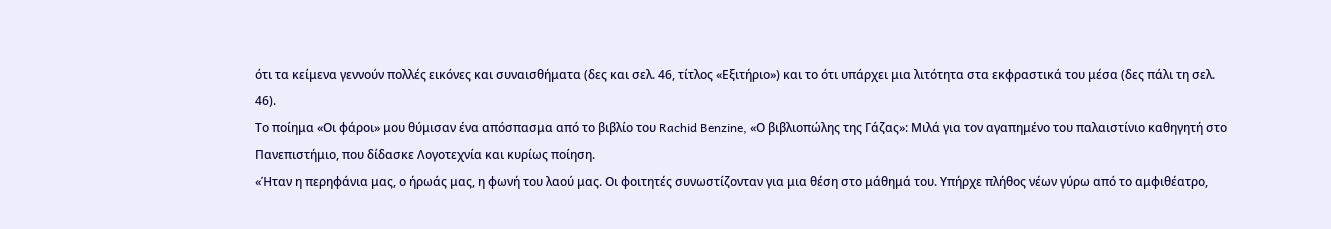ότι τα κείμενα γεννούν πολλές εικόνες και συναισθήματα (δες και σελ. 46, τίτλος «Εξιτήριο») και το ότι υπάρχει μια λιτότητα στα εκφραστικά του μέσα (δες πάλι τη σελ. 46).
Το ποίημα «Οι φάροι» μου θύμισαν ένα απόσπασμα από το βιβλίο του Rachid Benzine, «Ο βιβλιοπώλης της Γάζας»: Μιλά για τον αγαπημένο του παλαιστίνιο καθηγητή στο Πανεπιστήμιο, που δίδασκε Λογοτεχνία και κυρίως ποίηση.
«Ήταν η περηφάνια μας, ο ήρωάς μας, η φωνή του λαού μας. Οι φοιτητές συνωστίζονταν για μια θέση στο μάθημά του. Υπήρχε πλήθος νέων γύρω από το αμφιθέατρο,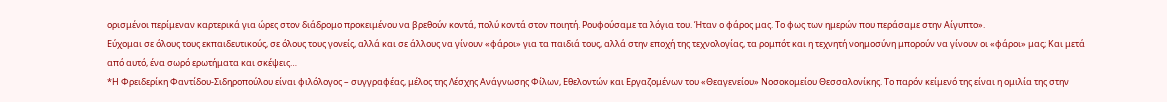ορισμένοι περίμεναν καρτερικά για ώρες στον διάδρομο προκειμένου να βρεθούν κοντά, πολύ κοντά στον ποιητή. Ρουφούσαμε τα λόγια του. Ήταν ο φάρος μας. Το φως των ημερών που περάσαμε στην Αίγυπτο».
Εύχομαι σε όλους τους εκπαιδευτικούς, σε όλους τους γονείς, αλλά και σε άλλους να γίνουν «φάροι» για τα παιδιά τους, αλλά στην εποχή της τεχνολογίας, τα ρομπότ και η τεχνητή νοημοσύνη μπορούν να γίνουν οι «φάροι» μας; Και μετά από αυτό, ένα σωρό ερωτήματα και σκέψεις…
*Η Φρειδερίκη Φαντίδου-Σιδηροπούλου είναι φιλόλογος – συγγραφέας, μέλος της Λέσχης Ανάγνωσης Φίλων, Εθελοντών και Εργαζομένων του «Θεαγενείου» Νοσοκομείου Θεσσαλονίκης. Το παρόν κείμενό της είναι η ομιλία της στην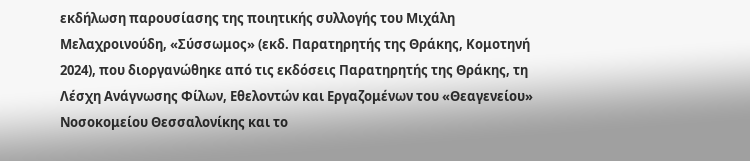εκδήλωση παρουσίασης της ποιητικής συλλογής του Μιχάλη Μελαχροινούδη, «Σύσσωμος» (εκδ. Παρατηρητής της Θράκης, Κομοτηνή 2024), που διοργανώθηκε από τις εκδόσεις Παρατηρητής της Θράκης, τη Λέσχη Ανάγνωσης Φίλων, Εθελοντών και Εργαζομένων του «Θεαγενείου» Νοσοκομείου Θεσσαλονίκης και το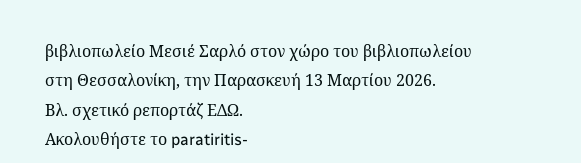βιβλιοπωλείο Μεσιέ Σαρλό στον χώρο του βιβλιοπωλείου στη Θεσσαλονίκη, την Παρασκευή 13 Μαρτίου 2026.
Βλ. σχετικό ρεπορτάζ ΕΔΩ.
Ακολουθήστε το paratiritis-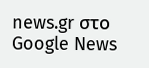news.gr στο Google News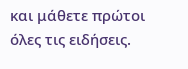και μάθετε πρώτοι όλες τις ειδήσεις.